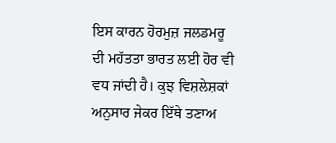ਇਸ ਕਾਰਨ ਹੋਰਮੁਜ਼ ਜਲਡਮਰੂ ਦੀ ਮਹੱਤਤਾ ਭਾਰਤ ਲਈ ਹੋਰ ਵੀ ਵਧ ਜਾਂਦੀ ਹੈ। ਕੁਝ ਵਿਸ਼ਲੇਸ਼ਕਾਂ ਅਨੁਸਾਰ ਜੇਕਰ ਇੱਥੇ ਤਣਾਅ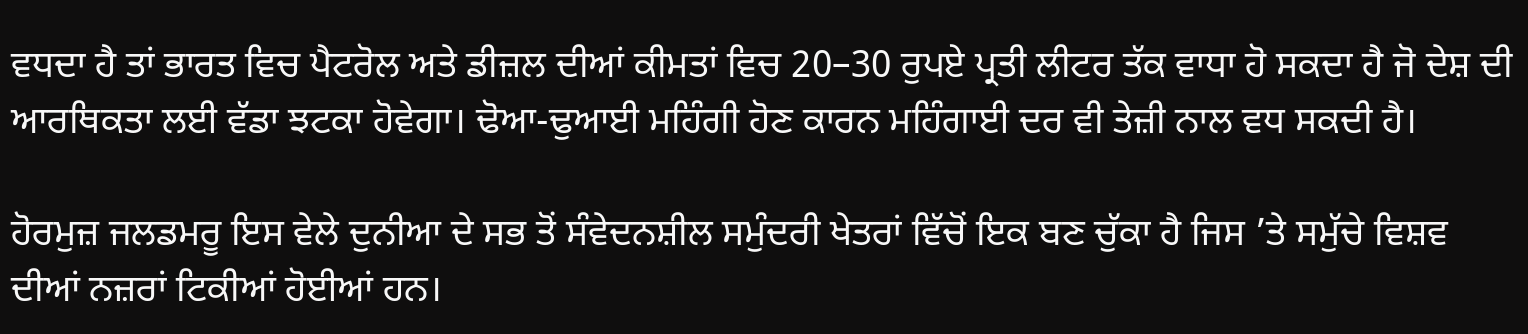ਵਧਦਾ ਹੈ ਤਾਂ ਭਾਰਤ ਵਿਚ ਪੈਟਰੋਲ ਅਤੇ ਡੀਜ਼ਲ ਦੀਆਂ ਕੀਮਤਾਂ ਵਿਚ 20–30 ਰੁਪਏ ਪ੍ਰਤੀ ਲੀਟਰ ਤੱਕ ਵਾਧਾ ਹੋ ਸਕਦਾ ਹੈ ਜੋ ਦੇਸ਼ ਦੀ ਆਰਥਿਕਤਾ ਲਈ ਵੱਡਾ ਝਟਕਾ ਹੋਵੇਗਾ। ਢੋਆ-ਢੁਆਈ ਮਹਿੰਗੀ ਹੋਣ ਕਾਰਨ ਮਹਿੰਗਾਈ ਦਰ ਵੀ ਤੇਜ਼ੀ ਨਾਲ ਵਧ ਸਕਦੀ ਹੈ।

ਹੋਰਮੁਜ਼ ਜਲਡਮਰੂ ਇਸ ਵੇਲੇ ਦੁਨੀਆ ਦੇ ਸਭ ਤੋਂ ਸੰਵੇਦਨਸ਼ੀਲ ਸਮੁੰਦਰੀ ਖੇਤਰਾਂ ਵਿੱਚੋਂ ਇਕ ਬਣ ਚੁੱਕਾ ਹੈ ਜਿਸ ’ਤੇ ਸਮੁੱਚੇ ਵਿਸ਼ਵ ਦੀਆਂ ਨਜ਼ਰਾਂ ਟਿਕੀਆਂ ਹੋਈਆਂ ਹਨ।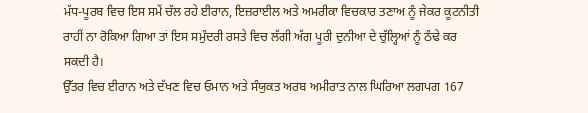ਮੱਧ-ਪੂਰਬ ਵਿਚ ਇਸ ਸਮੇਂ ਚੱਲ ਰਹੇ ਈਰਾਨ, ਇਜ਼ਰਾਈਲ ਅਤੇ ਅਮਰੀਕਾ ਵਿਚਕਾਰ ਤਣਾਅ ਨੂੰ ਜੇਕਰ ਕੂਟਨੀਤੀ ਰਾਹੀਂ ਨਾ ਰੋਕਿਆ ਗਿਆ ਤਾਂ ਇਸ ਸਮੁੰਦਰੀ ਰਸਤੇ ਵਿਚ ਲੱਗੀ ਅੱਗ ਪੂਰੀ ਦੁਨੀਆ ਦੇ ਚੁੱਲ੍ਹਿਆਂ ਨੂੰ ਠੰਢੇ ਕਰ ਸਕਦੀ ਹੈ।
ਉੱਤਰ ਵਿਚ ਈਰਾਨ ਅਤੇ ਦੱਖਣ ਵਿਚ ਓਮਾਨ ਅਤੇ ਸੰਯੁਕਤ ਅਰਬ ਅਮੀਰਾਤ ਨਾਲ ਘਿਰਿਆ ਲਗਪਗ 167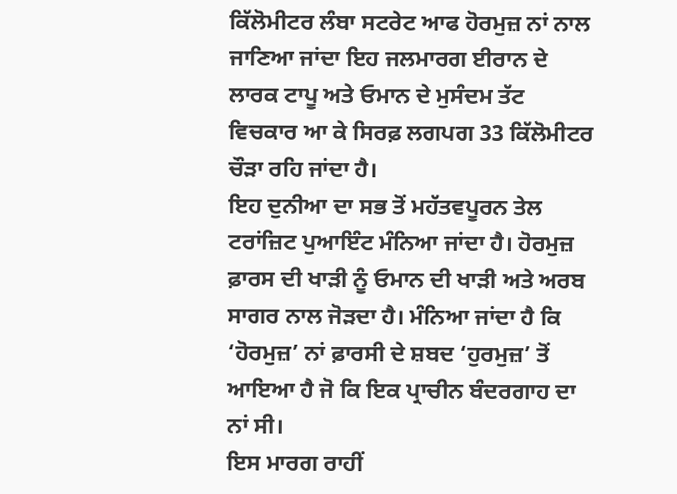ਕਿੱਲੋਮੀਟਰ ਲੰਬਾ ਸਟਰੇਟ ਆਫ ਹੋਰਮੁਜ਼ ਨਾਂ ਨਾਲ ਜਾਣਿਆ ਜਾਂਦਾ ਇਹ ਜਲਮਾਰਗ ਈਰਾਨ ਦੇ ਲਾਰਕ ਟਾਪੂ ਅਤੇ ਓਮਾਨ ਦੇ ਮੁਸੰਦਮ ਤੱਟ ਵਿਚਕਾਰ ਆ ਕੇ ਸਿਰਫ਼ ਲਗਪਗ 33 ਕਿੱਲੋਮੀਟਰ ਚੌੜਾ ਰਹਿ ਜਾਂਦਾ ਹੈ।
ਇਹ ਦੁਨੀਆ ਦਾ ਸਭ ਤੋਂ ਮਹੱਤਵਪੂਰਨ ਤੇਲ ਟਰਾਂਜ਼ਿਟ ਪੁਆਇੰਟ ਮੰਨਿਆ ਜਾਂਦਾ ਹੈ। ਹੋਰਮੁਜ਼ ਫ਼ਾਰਸ ਦੀ ਖਾੜੀ ਨੂੰ ਓਮਾਨ ਦੀ ਖਾੜੀ ਅਤੇ ਅਰਬ ਸਾਗਰ ਨਾਲ ਜੋੜਦਾ ਹੈ। ਮੰਨਿਆ ਜਾਂਦਾ ਹੈ ਕਿ ‘ਹੋਰਮੁਜ਼’ ਨਾਂ ਫ਼ਾਰਸੀ ਦੇ ਸ਼ਬਦ ‘ਹੁਰਮੁਜ਼’ ਤੋਂ ਆਇਆ ਹੈ ਜੋ ਕਿ ਇਕ ਪ੍ਰਾਚੀਨ ਬੰਦਰਗਾਹ ਦਾ ਨਾਂ ਸੀ।
ਇਸ ਮਾਰਗ ਰਾਹੀਂ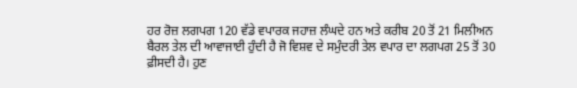ਹਰ ਰੋਜ਼ ਲਗਪਗ 120 ਵੱਡੇ ਵਪਾਰਕ ਜਹਾਜ਼ ਲੰਘਦੇ ਹਨ ਅਤੇ ਕਰੀਬ 20 ਤੋਂ 21 ਮਿਲੀਅਨ ਬੈਰਲ ਤੇਲ ਦੀ ਆਵਾਜਾਈ ਹੁੰਦੀ ਹੈ ਜੋ ਵਿਸ਼ਵ ਦੇ ਸਮੁੰਦਰੀ ਤੇਲ ਵਪਾਰ ਦਾ ਲਗਪਗ 25 ਤੋਂ 30 ਫ਼ੀਸਦੀ ਹੈ। ਹੁਣ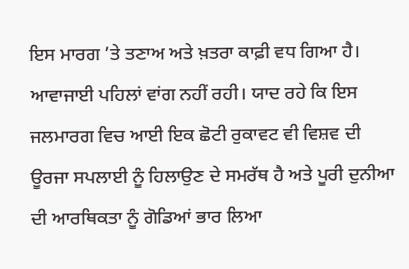ਇਸ ਮਾਰਗ ’ਤੇ ਤਣਾਅ ਅਤੇ ਖ਼ਤਰਾ ਕਾਫ਼ੀ ਵਧ ਗਿਆ ਹੈ। ਆਵਾਜਾਈ ਪਹਿਲਾਂ ਵਾਂਗ ਨਹੀਂ ਰਹੀ। ਯਾਦ ਰਹੇ ਕਿ ਇਸ ਜਲਮਾਰਗ ਵਿਚ ਆਈ ਇਕ ਛੋਟੀ ਰੁਕਾਵਟ ਵੀ ਵਿਸ਼ਵ ਦੀ ਊਰਜਾ ਸਪਲਾਈ ਨੂੰ ਹਿਲਾਉਣ ਦੇ ਸਮਰੱਥ ਹੈ ਅਤੇ ਪੂਰੀ ਦੁਨੀਆ ਦੀ ਆਰਥਿਕਤਾ ਨੂੰ ਗੋਡਿਆਂ ਭਾਰ ਲਿਆ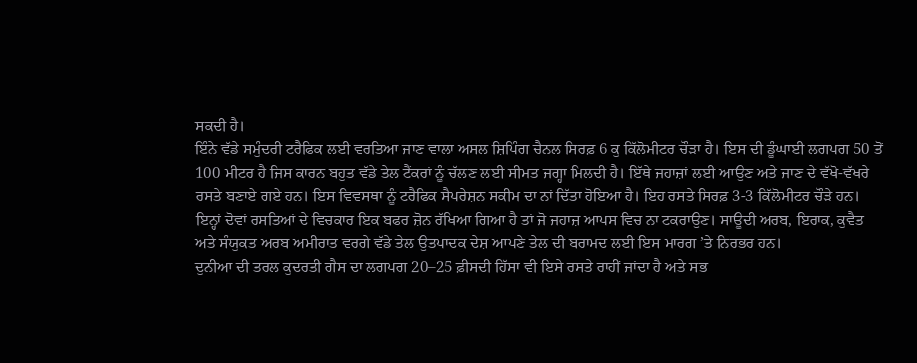ਸਕਦੀ ਹੈ।
ਇੰਨੇ ਵੱਡੇ ਸਮੁੰਦਰੀ ਟਰੈਫਿਕ ਲਈ ਵਰਤਿਆ ਜਾਣ ਵਾਲਾ ਅਸਲ ਸ਼ਿਪਿੰਗ ਚੈਨਲ ਸਿਰਫ਼ 6 ਕੁ ਕਿੱਲੋਮੀਟਰ ਚੌੜਾ ਹੈ। ਇਸ ਦੀ ਡੂੰਘਾਈ ਲਗਪਗ 50 ਤੋਂ 100 ਮੀਟਰ ਹੈ ਜਿਸ ਕਾਰਨ ਬਹੁਤ ਵੱਡੇ ਤੇਲ ਟੈਂਕਰਾਂ ਨੂੰ ਚੱਲਣ ਲਈ ਸੀਮਤ ਜਗ੍ਹਾ ਮਿਲਦੀ ਹੈ। ਇੱਥੇ ਜਹਾਜ਼ਾਂ ਲਈ ਆਉਣ ਅਤੇ ਜਾਣ ਦੇ ਵੱਖੋ-ਵੱਖਰੇ ਰਸਤੇ ਬਣਾਏ ਗਏ ਹਨ। ਇਸ ਵਿਵਸਥਾ ਨੂੰ ਟਰੈਫਿਕ ਸੈਪਰੇਸ਼ਨ ਸਕੀਮ ਦਾ ਨਾਂ ਦਿੱਤਾ ਹੋਇਆ ਹੈ। ਇਹ ਰਸਤੇ ਸਿਰਫ਼ 3-3 ਕਿੱਲੋਮੀਟਰ ਚੌੜੇ ਹਨ।
ਇਨ੍ਹਾਂ ਦੋਵਾਂ ਰਸਤਿਆਂ ਦੇ ਵਿਚਕਾਰ ਇਕ ਬਫਰ ਜ਼ੋਨ ਰੱਖਿਆ ਗਿਆ ਹੈ ਤਾਂ ਜੋ ਜਹਾਜ਼ ਆਪਸ ਵਿਚ ਨਾ ਟਕਰਾਉਣ। ਸਾਊਦੀ ਅਰਬ, ਇਰਾਕ, ਕੁਵੈਤ ਅਤੇ ਸੰਯੁਕਤ ਅਰਬ ਅਮੀਰਾਤ ਵਰਗੇ ਵੱਡੇ ਤੇਲ ਉਤਪਾਦਕ ਦੇਸ਼ ਆਪਣੇ ਤੇਲ ਦੀ ਬਰਾਮਦ ਲਈ ਇਸ ਮਾਰਗ ’ਤੇ ਨਿਰਭਰ ਹਨ।
ਦੁਨੀਆ ਦੀ ਤਰਲ ਕੁਦਰਤੀ ਗੈਸ ਦਾ ਲਗਪਗ 20–25 ਫ਼ੀਸਦੀ ਹਿੱਸਾ ਵੀ ਇਸੇ ਰਸਤੇ ਰਾਹੀਂ ਜਾਂਦਾ ਹੈ ਅਤੇ ਸਭ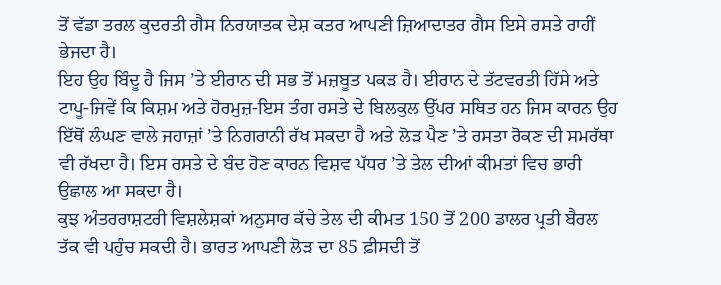ਤੋਂ ਵੱਡਾ ਤਰਲ ਕੁਦਰਤੀ ਗੈਸ ਨਿਰਯਾਤਕ ਦੇਸ਼ ਕਤਰ ਆਪਣੀ ਜ਼ਿਆਦਾਤਰ ਗੈਸ ਇਸੇ ਰਸਤੇ ਰਾਹੀਂ ਭੇਜਦਾ ਹੈ।
ਇਹ ਉਹ ਬਿੰਦੂ ਹੈ ਜਿਸ ’ਤੇ ਈਰਾਨ ਦੀ ਸਭ ਤੋਂ ਮਜ਼ਬੂਤ ਪਕੜ ਹੈ। ਈਰਾਨ ਦੇ ਤੱਟਵਰਤੀ ਹਿੱਸੇ ਅਤੇ ਟਾਪੂ-ਜਿਵੇਂ ਕਿ ਕਿਸ਼ਮ ਅਤੇ ਹੋਰਮੁਜ਼-ਇਸ ਤੰਗ ਰਸਤੇ ਦੇ ਬਿਲਕੁਲ ਉੱਪਰ ਸਥਿਤ ਹਨ ਜਿਸ ਕਾਰਨ ਉਹ ਇੱਥੋਂ ਲੰਘਣ ਵਾਲੇ ਜਹਾਜ਼ਾਂ ’ਤੇ ਨਿਗਰਾਨੀ ਰੱਖ ਸਕਦਾ ਹੈ ਅਤੇ ਲੋੜ ਪੈਣ ’ਤੇ ਰਸਤਾ ਰੋਕਣ ਦੀ ਸਮਰੱਥਾ ਵੀ ਰੱਖਦਾ ਹੈ। ਇਸ ਰਸਤੇ ਦੇ ਬੰਦ ਹੋਣ ਕਾਰਨ ਵਿਸ਼ਵ ਪੱਧਰ ’ਤੇ ਤੇਲ ਦੀਆਂ ਕੀਮਤਾਂ ਵਿਚ ਭਾਰੀ ਉਛਾਲ ਆ ਸਕਦਾ ਹੈ।
ਕੁਝ ਅੰਤਰਰਾਸ਼ਟਰੀ ਵਿਸ਼ਲੇਸ਼ਕਾਂ ਅਨੁਸਾਰ ਕੱਚੇ ਤੇਲ ਦੀ ਕੀਮਤ 150 ਤੋਂ 200 ਡਾਲਰ ਪ੍ਰਤੀ ਬੈਰਲ ਤੱਕ ਵੀ ਪਹੁੰਚ ਸਕਦੀ ਹੈ। ਭਾਰਤ ਆਪਣੀ ਲੋੜ ਦਾ 85 ਫ਼ੀਸਦੀ ਤੋਂ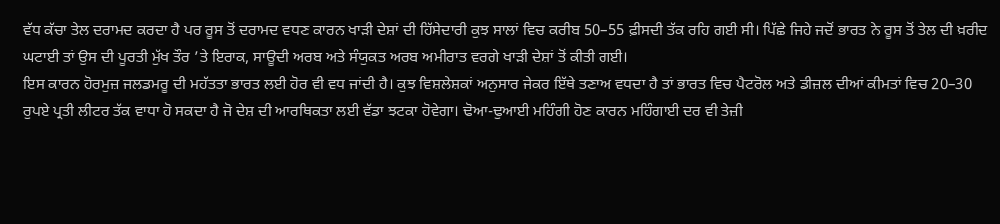ਵੱਧ ਕੱਚਾ ਤੇਲ ਦਰਾਮਦ ਕਰਦਾ ਹੈ ਪਰ ਰੂਸ ਤੋਂ ਦਰਾਮਦ ਵਧਣ ਕਾਰਨ ਖਾੜੀ ਦੇਸ਼ਾਂ ਦੀ ਹਿੱਸੇਦਾਰੀ ਕੁਝ ਸਾਲਾਂ ਵਿਚ ਕਰੀਬ 50–55 ਫ਼ੀਸਦੀ ਤੱਕ ਰਹਿ ਗਈ ਸੀ। ਪਿੱਛੇ ਜਿਹੇ ਜਦੋਂ ਭਾਰਤ ਨੇ ਰੂਸ ਤੋਂ ਤੇਲ ਦੀ ਖ਼ਰੀਦ ਘਟਾਈ ਤਾਂ ਉਸ ਦੀ ਪੂਰਤੀ ਮੁੱਖ ਤੌਰ ’ਤੇ ਇਰਾਕ, ਸਾਊਦੀ ਅਰਬ ਅਤੇ ਸੰਯੁਕਤ ਅਰਬ ਅਮੀਰਾਤ ਵਰਗੇ ਖਾੜੀ ਦੇਸ਼ਾਂ ਤੋਂ ਕੀਤੀ ਗਈ।
ਇਸ ਕਾਰਨ ਹੋਰਮੁਜ਼ ਜਲਡਮਰੂ ਦੀ ਮਹੱਤਤਾ ਭਾਰਤ ਲਈ ਹੋਰ ਵੀ ਵਧ ਜਾਂਦੀ ਹੈ। ਕੁਝ ਵਿਸ਼ਲੇਸ਼ਕਾਂ ਅਨੁਸਾਰ ਜੇਕਰ ਇੱਥੇ ਤਣਾਅ ਵਧਦਾ ਹੈ ਤਾਂ ਭਾਰਤ ਵਿਚ ਪੈਟਰੋਲ ਅਤੇ ਡੀਜ਼ਲ ਦੀਆਂ ਕੀਮਤਾਂ ਵਿਚ 20–30 ਰੁਪਏ ਪ੍ਰਤੀ ਲੀਟਰ ਤੱਕ ਵਾਧਾ ਹੋ ਸਕਦਾ ਹੈ ਜੋ ਦੇਸ਼ ਦੀ ਆਰਥਿਕਤਾ ਲਈ ਵੱਡਾ ਝਟਕਾ ਹੋਵੇਗਾ। ਢੋਆ-ਢੁਆਈ ਮਹਿੰਗੀ ਹੋਣ ਕਾਰਨ ਮਹਿੰਗਾਈ ਦਰ ਵੀ ਤੇਜ਼ੀ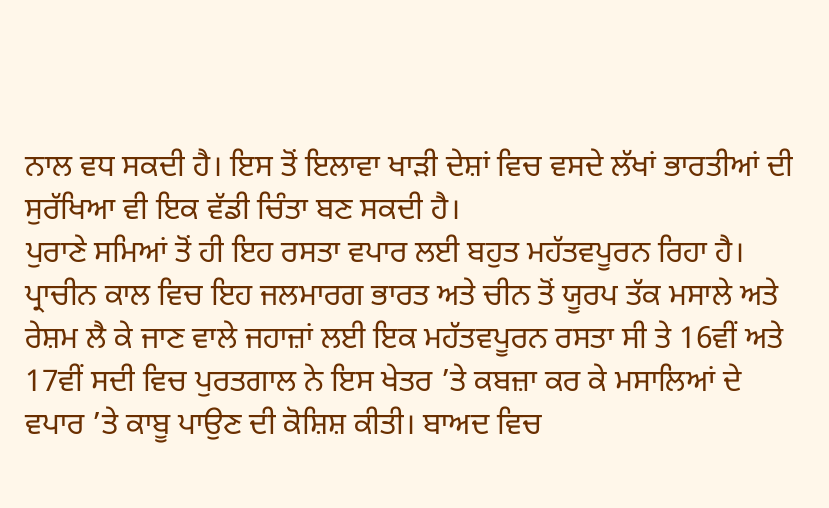ਨਾਲ ਵਧ ਸਕਦੀ ਹੈ। ਇਸ ਤੋਂ ਇਲਾਵਾ ਖਾੜੀ ਦੇਸ਼ਾਂ ਵਿਚ ਵਸਦੇ ਲੱਖਾਂ ਭਾਰਤੀਆਂ ਦੀ ਸੁਰੱਖਿਆ ਵੀ ਇਕ ਵੱਡੀ ਚਿੰਤਾ ਬਣ ਸਕਦੀ ਹੈ।
ਪੁਰਾਣੇ ਸਮਿਆਂ ਤੋਂ ਹੀ ਇਹ ਰਸਤਾ ਵਪਾਰ ਲਈ ਬਹੁਤ ਮਹੱਤਵਪੂਰਨ ਰਿਹਾ ਹੈ। ਪ੍ਰਾਚੀਨ ਕਾਲ ਵਿਚ ਇਹ ਜਲਮਾਰਗ ਭਾਰਤ ਅਤੇ ਚੀਨ ਤੋਂ ਯੂਰਪ ਤੱਕ ਮਸਾਲੇ ਅਤੇ ਰੇਸ਼ਮ ਲੈ ਕੇ ਜਾਣ ਵਾਲੇ ਜਹਾਜ਼ਾਂ ਲਈ ਇਕ ਮਹੱਤਵਪੂਰਨ ਰਸਤਾ ਸੀ ਤੇ 16ਵੀਂ ਅਤੇ 17ਵੀਂ ਸਦੀ ਵਿਚ ਪੁਰਤਗਾਲ ਨੇ ਇਸ ਖੇਤਰ ’ਤੇ ਕਬਜ਼ਾ ਕਰ ਕੇ ਮਸਾਲਿਆਂ ਦੇ ਵਪਾਰ ’ਤੇ ਕਾਬੂ ਪਾਉਣ ਦੀ ਕੋਸ਼ਿਸ਼ ਕੀਤੀ। ਬਾਅਦ ਵਿਚ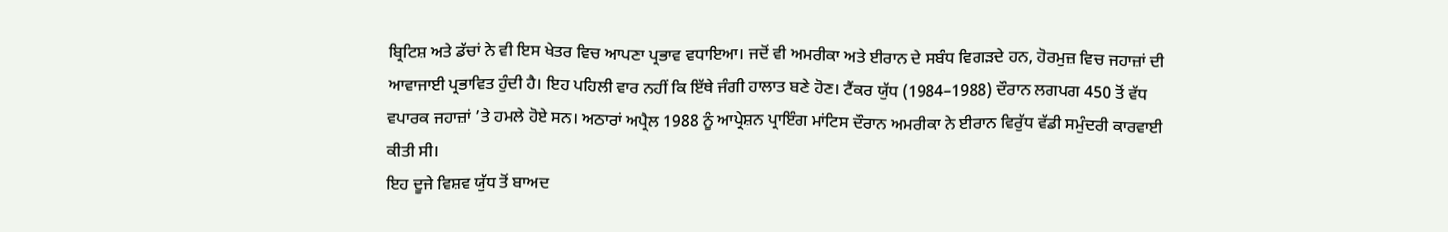ਬ੍ਰਿਟਿਸ਼ ਅਤੇ ਡੱਚਾਂ ਨੇ ਵੀ ਇਸ ਖੇਤਰ ਵਿਚ ਆਪਣਾ ਪ੍ਰਭਾਵ ਵਧਾਇਆ। ਜਦੋਂ ਵੀ ਅਮਰੀਕਾ ਅਤੇ ਈਰਾਨ ਦੇ ਸਬੰਧ ਵਿਗੜਦੇ ਹਨ, ਹੋਰਮੁਜ਼ ਵਿਚ ਜਹਾਜ਼ਾਂ ਦੀ ਆਵਾਜਾਈ ਪ੍ਰਭਾਵਿਤ ਹੁੰਦੀ ਹੈ। ਇਹ ਪਹਿਲੀ ਵਾਰ ਨਹੀਂ ਕਿ ਇੱਥੇ ਜੰਗੀ ਹਾਲਾਤ ਬਣੇ ਹੋਣ। ਟੈਂਕਰ ਯੁੱਧ (1984–1988) ਦੌਰਾਨ ਲਗਪਗ 450 ਤੋਂ ਵੱਧ ਵਪਾਰਕ ਜਹਾਜ਼ਾਂ ’ਤੇ ਹਮਲੇ ਹੋਏ ਸਨ। ਅਠਾਰਾਂ ਅਪ੍ਰੈਲ 1988 ਨੂੰ ਆਪ੍ਰੇਸ਼ਨ ਪ੍ਰਾਇੰਗ ਮਾਂਟਿਸ ਦੌਰਾਨ ਅਮਰੀਕਾ ਨੇ ਈਰਾਨ ਵਿਰੁੱਧ ਵੱਡੀ ਸਮੁੰਦਰੀ ਕਾਰਵਾਈ ਕੀਤੀ ਸੀ।
ਇਹ ਦੂਜੇ ਵਿਸ਼ਵ ਯੁੱਧ ਤੋਂ ਬਾਅਦ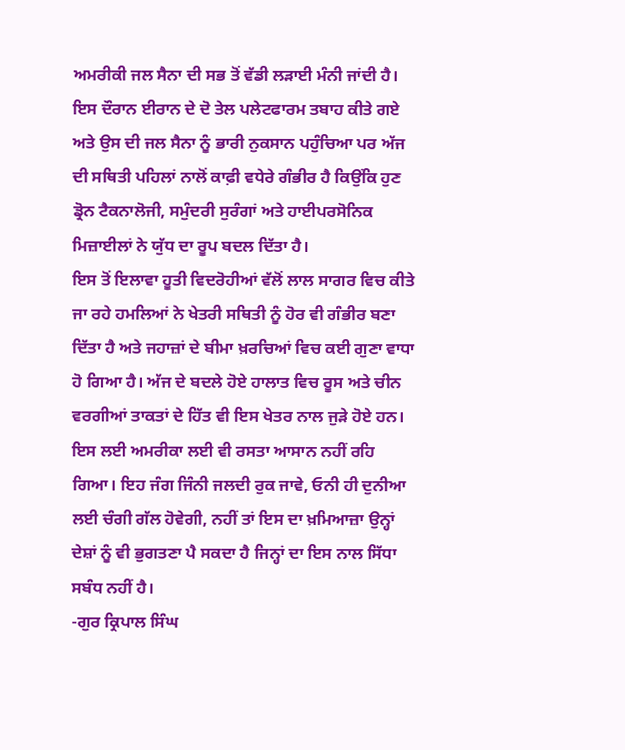ਅਮਰੀਕੀ ਜਲ ਸੈਨਾ ਦੀ ਸਭ ਤੋਂ ਵੱਡੀ ਲੜਾਈ ਮੰਨੀ ਜਾਂਦੀ ਹੈ। ਇਸ ਦੌਰਾਨ ਈਰਾਨ ਦੇ ਦੋ ਤੇਲ ਪਲੇਟਫਾਰਮ ਤਬਾਹ ਕੀਤੇ ਗਏ ਅਤੇ ਉਸ ਦੀ ਜਲ ਸੈਨਾ ਨੂੰ ਭਾਰੀ ਨੁਕਸਾਨ ਪਹੁੰਚਿਆ ਪਰ ਅੱਜ ਦੀ ਸਥਿਤੀ ਪਹਿਲਾਂ ਨਾਲੋਂ ਕਾਫ਼ੀ ਵਧੇਰੇ ਗੰਭੀਰ ਹੈ ਕਿਉਂਕਿ ਹੁਣ ਡ੍ਰੋਨ ਟੈਕਨਾਲੋਜੀ, ਸਮੁੰਦਰੀ ਸੁਰੰਗਾਂ ਅਤੇ ਹਾਈਪਰਸੋਨਿਕ ਮਿਜ਼ਾਈਲਾਂ ਨੇ ਯੁੱਧ ਦਾ ਰੂਪ ਬਦਲ ਦਿੱਤਾ ਹੈ।
ਇਸ ਤੋਂ ਇਲਾਵਾ ਹੂਤੀ ਵਿਦਰੋਹੀਆਂ ਵੱਲੋਂ ਲਾਲ ਸਾਗਰ ਵਿਚ ਕੀਤੇ ਜਾ ਰਹੇ ਹਮਲਿਆਂ ਨੇ ਖੇਤਰੀ ਸਥਿਤੀ ਨੂੰ ਹੋਰ ਵੀ ਗੰਭੀਰ ਬਣਾ ਦਿੱਤਾ ਹੈ ਅਤੇ ਜਹਾਜ਼ਾਂ ਦੇ ਬੀਮਾ ਖ਼ਰਚਿਆਂ ਵਿਚ ਕਈ ਗੁਣਾ ਵਾਧਾ ਹੋ ਗਿਆ ਹੈ। ਅੱਜ ਦੇ ਬਦਲੇ ਹੋਏ ਹਾਲਾਤ ਵਿਚ ਰੂਸ ਅਤੇ ਚੀਨ ਵਰਗੀਆਂ ਤਾਕਤਾਂ ਦੇ ਹਿੱਤ ਵੀ ਇਸ ਖੇਤਰ ਨਾਲ ਜੁੜੇ ਹੋਏ ਹਨ। ਇਸ ਲਈ ਅਮਰੀਕਾ ਲਈ ਵੀ ਰਸਤਾ ਆਸਾਨ ਨਹੀਂ ਰਹਿ ਗਿਆ। ਇਹ ਜੰਗ ਜਿੰਨੀ ਜਲਦੀ ਰੁਕ ਜਾਵੇ, ਓਨੀ ਹੀ ਦੁਨੀਆ ਲਈ ਚੰਗੀ ਗੱਲ ਹੋਵੇਗੀ, ਨਹੀਂ ਤਾਂ ਇਸ ਦਾ ਖ਼ਮਿਆਜ਼ਾ ਉਨ੍ਹਾਂ ਦੇਸ਼ਾਂ ਨੂੰ ਵੀ ਭੁਗਤਣਾ ਪੈ ਸਕਦਾ ਹੈ ਜਿਨ੍ਹਾਂ ਦਾ ਇਸ ਨਾਲ ਸਿੱਧਾ ਸਬੰਧ ਨਹੀਂ ਹੈ।
-ਗੁਰ ਕ੍ਰਿਪਾਲ ਸਿੰਘ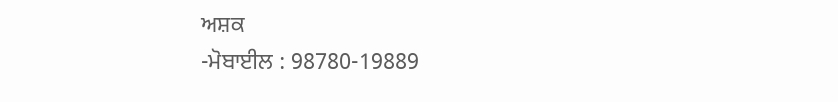ਅਸ਼ਕ
-ਮੋਬਾਈਲ : 98780-19889